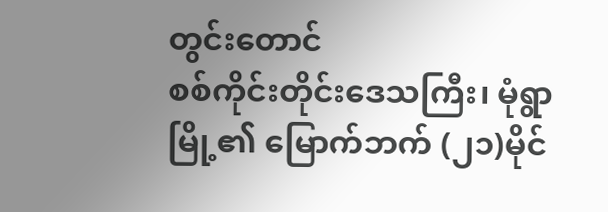တွင်းတောင်
စစ်ကိုင်းတိုင်းဒေသကြီး၊ မုံရွာမြို့၏ မြောက်ဘက် (၂၁)မိုင်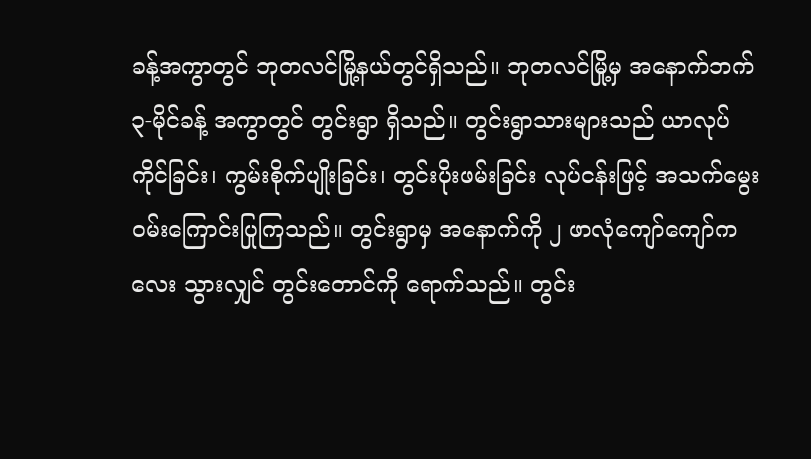ခန့်အကွာတွင် ဘုတလင်မြို့နယ်တွင်ရှိသည်။ ဘုတလင်မြို့မှ အနောက်ဘက် ၃-မိုင်ခန့် အကွာတွင် တွင်းရွာ ရှိသည်။ တွင်းရွာသားများသည် ယာလုပ်ကိုင်ခြင်း၊ ကွမ်းစိုက်ပျိုးခြင်း၊ တွင်းပိုးဖမ်းခြင်း လုပ်ငန်းဖြင့် အသက်မွေး ဝမ်းကြောင်းပြုကြသည်။ တွင်းရွာမှ အနောက်ကို ၂ ဖာလုံကျော်ကျော်ကလေး သွားလျှင် တွင်းတောင်ကို ရောက်သည်။ တွင်း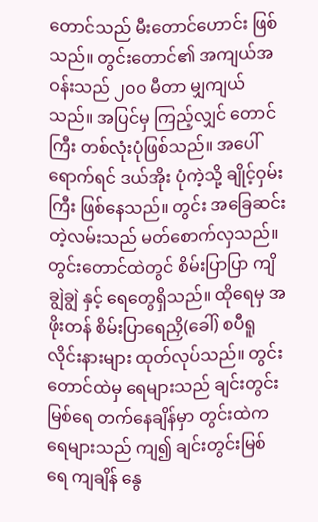တောင်သည် မီးတောင်ဟောင်း ဖြစ်သည်။ တွင်းတောင်၏ အကျယ်အဝန်းသည် ၂၀၀ မီတာ မျှကျယ်သည်။ အပြင်မှ ကြည့်လျှင် တောင်ကြီး တစ်လုံးပုံဖြစ်သည်။ အပေါ်ရောက်ရင် ဒယ်အိုး ပုံကဲ့သို့ ချိုင့်ဝှမ်းကြီး ဖြစ်နေသည်။ တွင်း အခြေဆင်းတဲ့လမ်းသည် မတ်စောက်လှသည်။ တွင်းတောင်ထဲတွင် စိမ်းပြာပြာ ကျိချွဲချွဲ နှင့် ရေတွေရှိသည်။ ထိုရေမှ အဖိုးတန် စိမ်းပြာရေညှိ(ခေါ်) စပီရူလိုင်းနားများ ထုတ်လုပ်သည်။ တွင်းတောင်ထဲမှ ရေများသည် ချင်းတွင်းမြစ်ရေ တက်နေချိန်မှာ တွင်းထဲက ရေများသည် ကျ၍ ချင်းတွင်းမြစ်ရေ ကျချိန် နွေ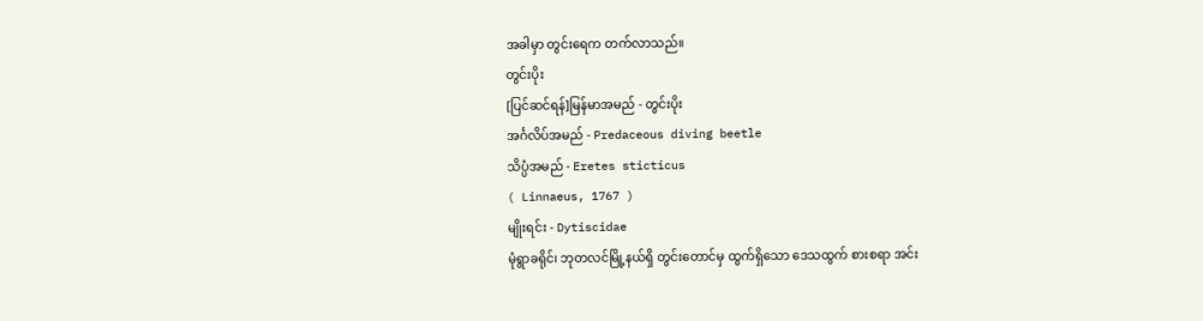အခါမှာ တွင်းရေက တက်လာသည်။
တွင်းပိုး
[ပြင်ဆင်ရန်]မြန်မာအမည် - တွင်းပိုး
အင်္ဂလိပ်အမည် - Predaceous diving beetle
သိပ္ပံအမည် - Eretes sticticus
( Linnaeus, 1767 )
မျိုးရင်း - Dytiscidae
မုံရွာခရိုင်၊ ဘုတလင်မြို့နယ်ရှိ တွင်းတောင်မှ ထွက်ရှိသော ဒေသထွက် စားစရာ အင်း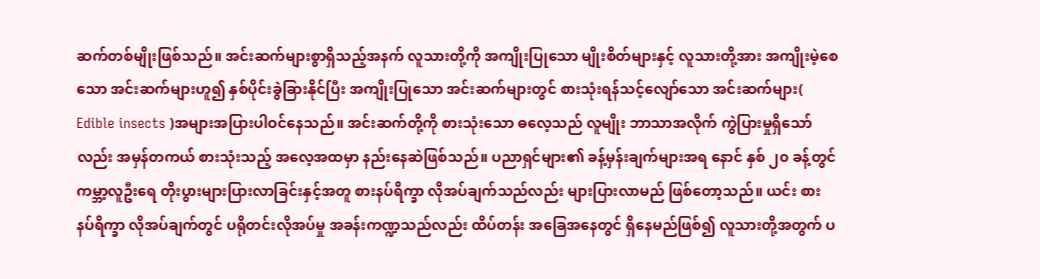ဆက်တစ်မျိုးဖြစ်သည်။ အင်းဆက်များစွာရှိသည့်အနက် လူသားတို့ကို အကျိုးပြုသော မျိုးစိတ်များနှင့် လူသားတို့အား အကျိုးမဲ့စေသော အင်းဆက်များဟူ၍ နှစ်ပိုင်းခွဲခြားနိုင်ပြီး အကျိုးပြုသော အင်းဆက်များတွင် စားသုံးရန်သင့်လျော်သော အင်းဆက်များ( Edible insects )အများအပြားပါဝင်နေသည်။ အင်းဆက်တို့ကို စားသုံးသော ဓလေ့သည် လူမျိုး ဘာသာအလိုက် ကွဲပြားမှုရှိသော်လည်း အမှန်တကယ် စားသုံးသည့် အလေ့အထမှာ နည်းနေဆဲဖြစ်သည်။ ပညာရှင်များ၏ ခန့်မှန်းချက်များအရ နောင် နှစ် ၂၀ ခန့်တွင် ကမ္ဘာ့လူဦးရေ တိုးပွားများပြားလာခြင်းနှင့်အတူ စားနပ်ရိက္ခာ လိုအပ်ချက်သည်လည်း များပြားလာမည် ဖြစ်တော့သည်။ ယင်း စားနပ်ရိက္ခာ လိုအပ်ချက်တွင် ပရိုတင်းလိုအပ်မှု အခန်းကဏ္ဍသည်လည်း ထိပ်တန်း အခြေအနေတွင် ရှိနေမည်ဖြစ်၍ လူသားတို့အတွက် ပ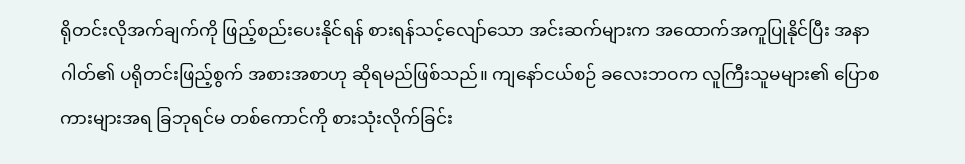ရိုတင်းလိုအက်ချက်ကို ဖြည့်စည်းပေးနိုင်ရန် စားရန်သင့်လျော်သော အင်းဆက်များက အထောက်အကူပြုနိုင်ပြီး အနာဂါတ်၏ ပရိုတင်းဖြည့်စွက် အစားအစာဟု ဆိုရမည်ဖြစ်သည်။ ကျနော်ငယ်စဉ် ခလေးဘဝက လူကြီးသူမများ၏ ပြောစကားများအရ ခြဘုရင်မ တစ်ကောင်ကို စားသုံးလိုက်ခြင်း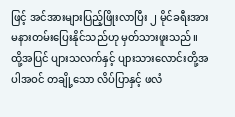ဖြင့် အင်အားများပြည့်ဖြိုးလာပြီး ၂ မိုင်ခရီးအား မနားတမ်းပြေးနိုင်သည်ဟု မှတ်သားဖူးသည်။ ထို့အပြင် ပျားသလက်နှင့် ပျားသားလောင်းတို့အပါအဝင် တချို့သော လိပ်ပြာနှင့် ဖလံ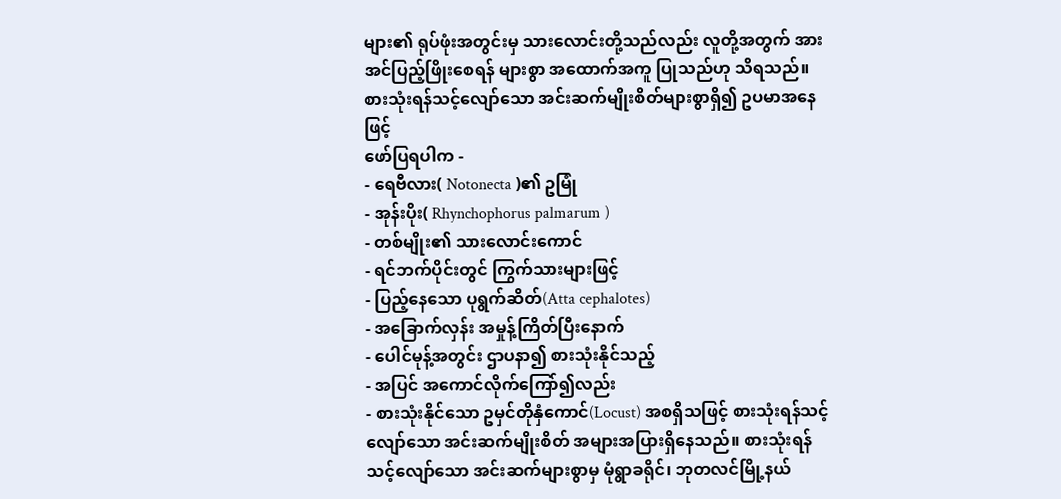များ၏ ရုပ်ဖုံးအတွင်းမှ သားလောင်းတို့သည်လည်း လူတို့အတွက် အားအင်ပြည့်ဖြိုးစေရန် များစွာ အထောက်အကူ ပြုသည်ဟု သိရသည်။ စားသုံးရန်သင့်လျော်သော အင်းဆက်မျိုးစိတ်များစွာရှိ၍ ဥပမာအနေဖြင့်
ဖော်ပြရပါက -
- ရေဗီလား( Notonecta )၏ ဥမြုံ
- အုန်းပိုး( Rhynchophorus palmarum )
- တစ်မျိုး၏ သားလောင်းကောင်
- ရင်ဘက်ပိုင်းတွင် ကြွက်သားများဖြင့်
- ပြည့်နေသော ပုရွက်ဆိတ်(Atta cephalotes)
- အခြောက်လှန်း အမှုန့်ကြိတ်ပြီးနောက်
- ပေါင်မုန့်အတွင်း ဌာပနာ၍ စားသုံးနိုင်သည့်
- အပြင် အကောင်လိုက်ကြော်၍လည်း
- စားသုံးနိုင်သော ဥမှင်တိုနှံကောင်(Locust) အစရှိသဖြင့် စားသုံးရန်သင့်လျော်သော အင်းဆက်မျိုးစိတ် အများအပြားရှိနေသည်။ စားသုံးရန်သင့်လျော်သော အင်းဆက်များစွာမှ မုံရွာခရိုင်၊ ဘုတလင်မြို့နယ်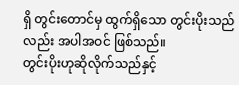ရှိ တွင်းတောင်မှ ထွက်ရှိသော တွင်းပိုးသည်လည်း အပါအဝင် ဖြစ်သည်။
တွင်းပိုးဟုဆိုလိုက်သည်နှင့်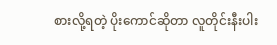စားလို့ရတဲ့ ပိုးကောင်ဆိုတာ လူတိုင်းနီးပါး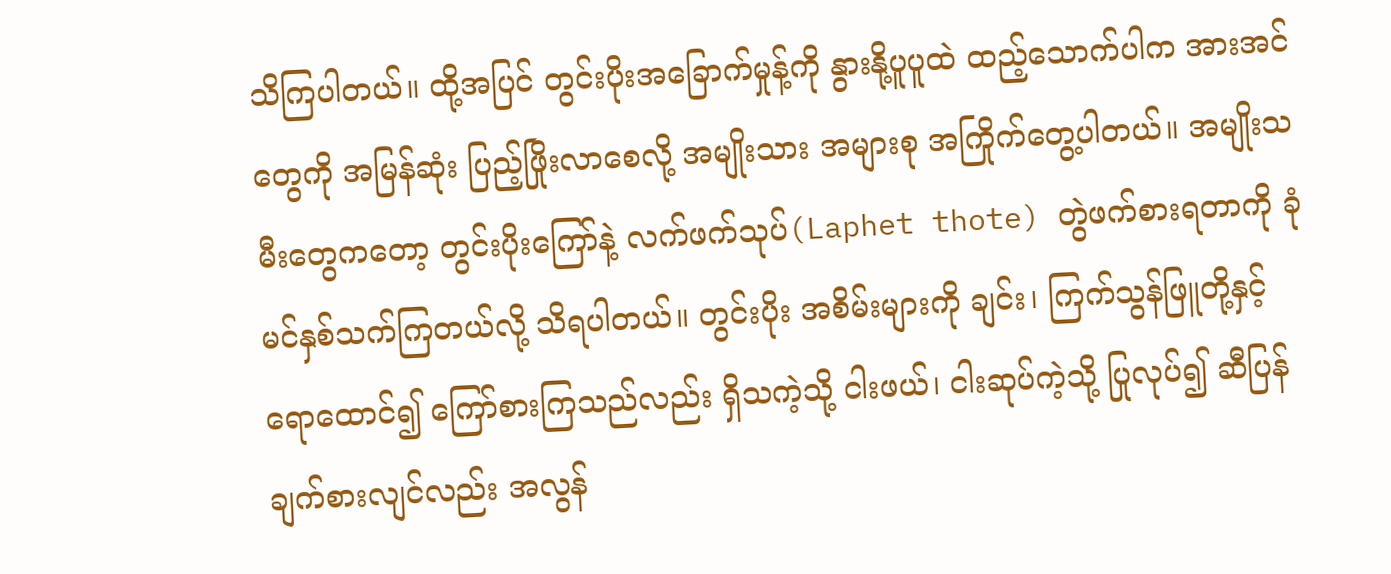သိကြပါတယ်။ ထို့အပြင် တွင်းပိုးအခြောက်မှုန့်ကို နွားနို့ပူပူထဲ ထည့်သောက်ပါက အားအင်တွေကို အမြန်ဆုံး ပြည့်ဖြိုးလာစေလို့ အမျိုးသား အများစု အကြိုက်တွေ့ပါတယ်။ အမျိုးသမီးတွေကတော့ တွင်းပိုးကြော်နဲ့ လက်ဖက်သုပ်(Laphet thote) တွဲဖက်စားရတာကို ခုံမင်နှစ်သက်ကြတယ်လို့ သိရပါတယ်။ တွင်းပိုး အစိမ်းများကို ချင်း၊ ကြက်သွန်ဖြူတို့နှင့် ရောထောင်၍ ကြော်စားကြသည်လည်း ရှိသကဲ့သို့ ငါးဖယ်၊ ငါးဆုပ်ကဲ့သို့ ပြုလုပ်၍ ဆီပြန် ချက်စားလျင်လည်း အလွန်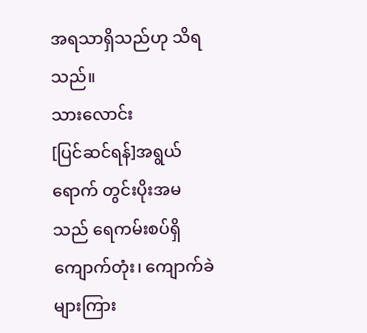အရသာရှိသည်ဟု သိရသည်။
သားလောင်း
[ပြင်ဆင်ရန်]အရွယ်ရောက် တွင်းပိုးအမသည် ရေကမ်းစပ်ရှိ ကျောက်တုံး၊ ကျောက်ခဲများကြား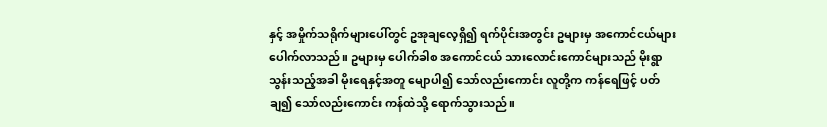နှင့် အမှိုက်သရိုက်များပေါ်တွင် ဥအုချလေ့ရှိ၍ ရက်ပိုင်းအတွင်း ဥများမှ အကောင်ငယ်များ ပေါက်လာသည်။ ဥများမှ ပေါက်ခါစ အကောင်ငယ် သားလောင်းကောင်များသည် မိုးရွာသွန်းသည့်အခါ မိုးရေနှင့်အတူ မျောပါ၍ သော်လည်းကောင်း လူတို့က ကန်ရေဖြင့် ပတ်ချ၍ သော်လည်းကောင်း ကန်ထဲသို့ ရောက်သွားသည်။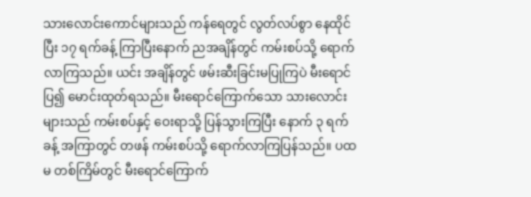သားလောင်းကောင်များသည် ကန်ရေတွင် လွတ်လပ်စွာ နေထိုင်ပြီး ၁၇ ရက်ခန့် ကြာပြီးနောက် ညအချိန်တွင် ကမ်းစပ်သို့ ရောက်လာကြသည်။ ယင်း အချိန်တွင် ဖမ်းဆီးခြင်းမပြုကြပဲ မီးရောင်ပြ၍ မောင်းထုတ်ရသည်။ မီးရောင်ကြောက်သော သားလောင်းများသည် ကမ်းစပ်နှင့် ဝေးရာသို့ ပြန်သွားကြပြီး နောက် ၃ ရက်ခန့် အကြာတွင် တဖန် ကမ်းစပ်သို့ ရောက်လာကြပြန်သည်။ ပထမ တစ်ကြိမ်တွင် မီးရောင်ကြောက်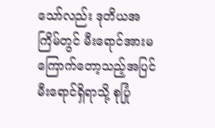သော်လည်း ဒုတိယအကြိမ်တွင် မီးရောင်အားမကြောက်တော့သည့်အပြင် မီးရောင်ရှိရာသို့ စုပြုံ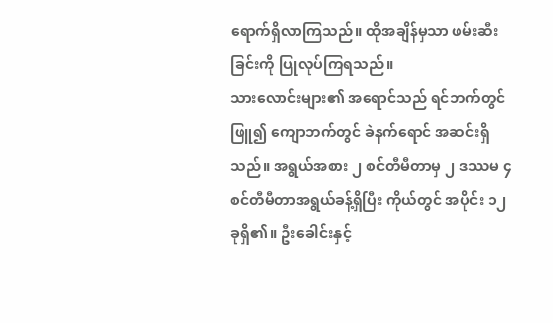ရောက်ရှိလာကြသည်။ ထိုအချိန်မှသာ ဖမ်းဆီးခြင်းကို ပြုလုပ်ကြရသည်။
သားလောင်းများ၏ အရောင်သည် ရင်ဘက်တွင်ဖြူ၍ ကျောဘက်တွင် ခဲနက်ရောင် အဆင်းရှိသည်။ အရွယ်အစား ၂ စင်တီမီတာမှ ၂ ဒဿမ ၄ စင်တီမီတာအရွယ်ခန့်ရှိပြီး ကိုယ်တွင် အပိုင်း ၁၂ ခုရှိ၏။ ဦးခေါင်းနှင့်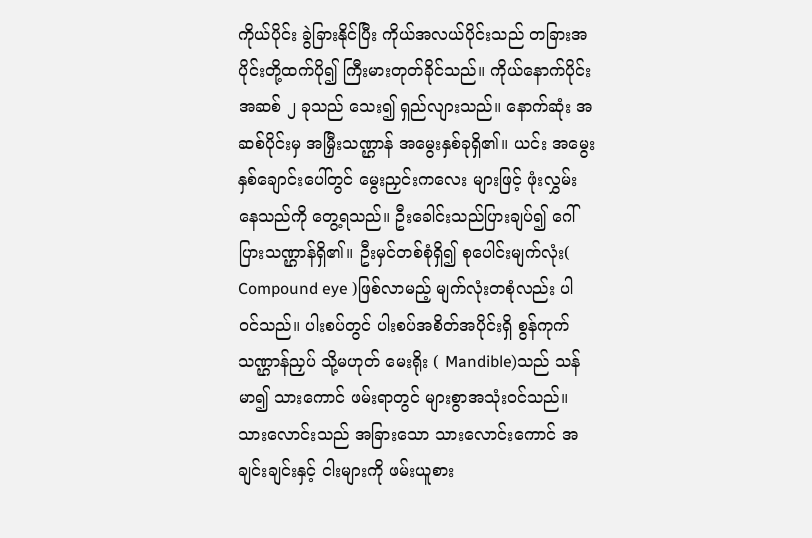ကိုယ်ပိုင်း ခွဲခြားနိုင်ပြီး ကိုယ်အလယ်ပိုင်းသည် တခြားအပိုင်းတို့ထက်ပို၍ ကြီးမားတုတ်ခိုင်သည်။ ကိုယ်နောက်ပိုင်း အဆစ် ၂ ခုသည် သေး၍ ရှည်လျားသည်။ နောက်ဆုံး အဆစ်ပိုင်းမှ အမြှီးသဏ္ဌာန် အမွေးနှစ်ခုရှိ၏။ ယင်း အမွေးနှစ်ချောင်းပေါ်တွင် မွေးညှင်းကလေး များဖြင့် ဖုံးလွှမ်းနေသည်ကို တွေ့ရသည်။ ဦးခေါင်းသည်ပြားချပ်၍ ဂေါ်ပြားသဏ္ဌာန်ရှိ၏။ ဦးမှင်တစ်စုံရှိ၍ စုပေါင်းမျက်လုံး( Compound eye )ဖြစ်လာမည့် မျက်လုံးတစုံလည်း ပါဝင်သည်။ ပါးစပ်တွင် ပါးစပ်အစိတ်အပိုင်းရှိ စွန်ကုက်သဏ္ဌာန်ညှပ် သို့မဟုတ် မေးရိုး ( Mandible)သည် သန်မာ၍ သားကောင် ဖမ်းရာတွင် များစွာအသုံးဝင်သည်။ သားလောင်းသည် အခြားသော သားလောင်းကောင် အချင်းချင်းနှင့် ငါးများကို ဖမ်းယူစား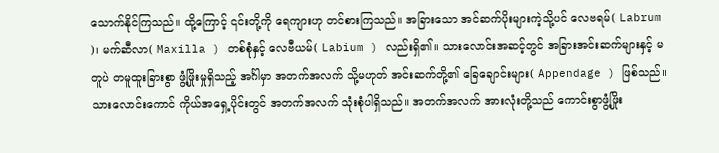သောက်နိုင်ကြသည်။ ထို့ကြောင့် ၎င်းတို့ကို ရေကျားဟု တင်စားကြသည်။ အခြားသော အင်ဆက်ပိုးများကဲ့သို့ပင် လေဗရမ်( Labrum )၊ မက်ဆီလာ( Maxilla ) တစ်စုံနှင့် လေဗီယမ်( Labium ) လည်းရှိ၏။ သားလောင်းအဆင့်တွင် အခြားအင်းဆက်များနှင့် မတူပဲ တမူထူးခြားစွာ ဖွံ့ဖြိုးမှုရှိသည့် အင်္ဂါမှာ အတက်အလက် သို့မဟုတ် အင်းဆက်တို့၏ ခြေချောင်းများ( Appendage ) ဖြစ်သည်။ သားလောင်းကောင် ကိုယ်အရှေ့ပိုင်းတွင် အတက်အလက် သုံးစုံပါရှိသည်။ အတက်အလက် အားလုံးတို့သည် ကောင်းစွာဖွံ့ဖြိုး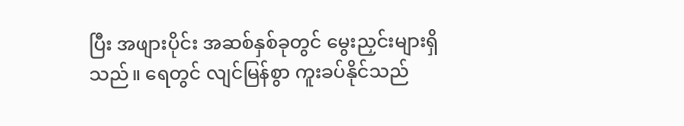ပြီး အဖျားပိုင်း အဆစ်နှစ်ခုတွင် မွေးညှင်းများရှိသည်။ ရေတွင် လျင်မြန်စွာ ကူးခပ်နိုင်သည်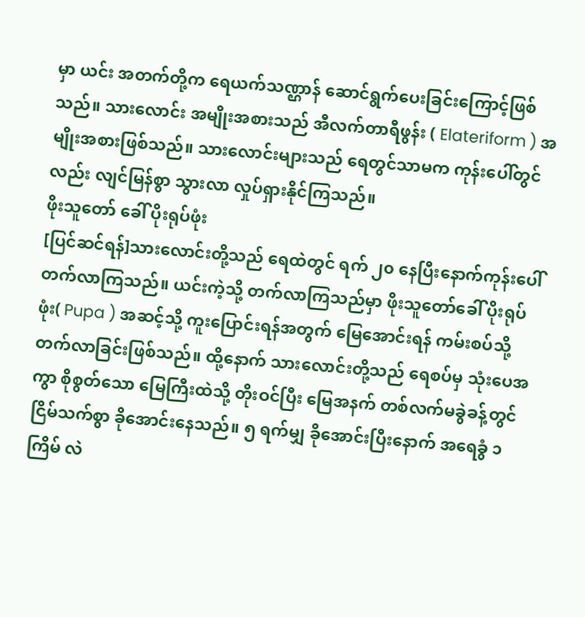မှာ ယင်း အတက်တို့က ရေယက်သဏ္ဌာန် ဆောင်ရွက်ပေးခြင်းကြောင့်ဖြစ်သည်။ သားလောင်း အမျိုးအစားသည် အီလက်တာရီဖွန်း ( Elateriform ) အမျိုးအစားဖြစ်သည်။ သားလောင်းများသည် ရေတွင်သာမက ကုန်းပေါ်တွင်လည်း လျင်မြန်စွာ သွားလာ လှုပ်ရှားနိုင်ကြသည်။
ဖိုးသူတော် ခေါ် ပိုးရုပ်ဖုံး
[ပြင်ဆင်ရန်]သားလောင်းတို့သည် ရေထဲတွင် ရက် ၂၀ နေပြီးနောက်ကုန်းပေါ် တက်လာကြသည်။ ယင်းကဲ့သို့ တက်လာကြသည်မှာ ဖိုးသူတော်ခေါ် ပိုးရုပ်ဖုံး( Pupa ) အဆင့်သို့ ကူးပြောင်းရန်အတွက် မြေအောင်းရန် ကမ်းစပ်သို့ တက်လာခြင်းဖြစ်သည်။ ထို့နောက် သားလောင်းတို့သည် ရေစပ်မှ သုံးပေအကွာ စိုစွတ်သော မြေကြီးထဲသို့ တိုးဝင်ပြီး မြေအနက် တစ်လက်မခွဲခန့်တွင် ငြိမ်သက်စွာ ခိုအောင်းနေသည်။ ၅ ရက်မျှ ခိုအောင်းပြီးနောက် အရေခွံ ၁ ကြိမ် လဲ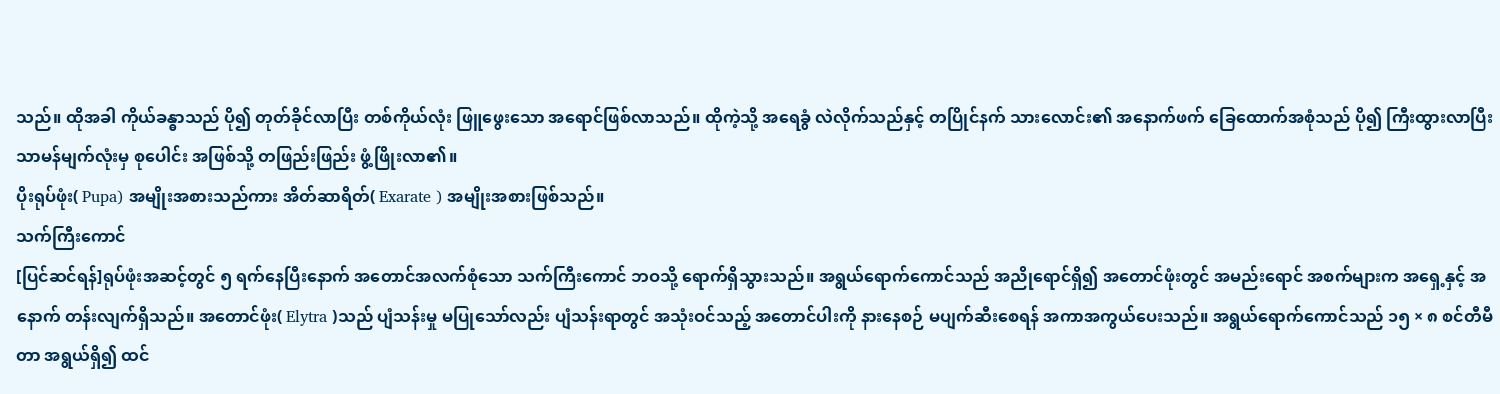သည်။ ထိုအခါ ကိုယ်ခန္ဓာသည် ပို၍ တုတ်ခိုင်လာပြီး တစ်ကိုယ်လုံး ဖြူဖွေးသော အရောင်ဖြစ်လာသည်။ ထိုကဲ့သို့ အရေခွံ လဲလိုက်သည်နှင့် တပြိုင်နက် သားလောင်း၏ အနောက်ဖက် ခြေထောက်အစုံသည် ပို၍ ကြီးထွားလာပြီး သာမန်မျက်လုံးမှ စုပေါင်း အဖြစ်သို့ တဖြည်းဖြည်း ဖွံ့ဖြိုးလာ၏။
ပိုးရုပ်ဖုံး( Pupa) အမျိုးအစားသည်ကား အိတ်ဆာရိတ်( Exarate ) အမျိုးအစားဖြစ်သည်။
သက်ကြီးကောင်
[ပြင်ဆင်ရန်]ရုပ်ဖုံးအဆင့်တွင် ၅ ရက်နေပြီးနောက် အတောင်အလက်စုံသော သက်ကြီးကောင် ဘဝသို့ ရောက်ရှိသွားသည်။ အရွယ်ရောက်ကောင်သည် အညိုရောင်ရှိ၍ အတောင်ဖုံးတွင် အမည်းရောင် အစက်များက အရှေ့နှင့် အနောက် တန်းလျက်ရှိသည်။ အတောင်ဖုံး( Elytra )သည် ပျံသန်းမှု မပြုသော်လည်း ပျံသန်းရာတွင် အသုံးဝင်သည့် အတောင်ပါးကို နားနေစဉ် မပျက်ဆီးစေရန် အကာအကွယ်ပေးသည်။ အရွယ်ရောက်ကောင်သည် ၁၅ × ၈ စင်တီမီတာ အရွယ်ရှိ၍ ထင်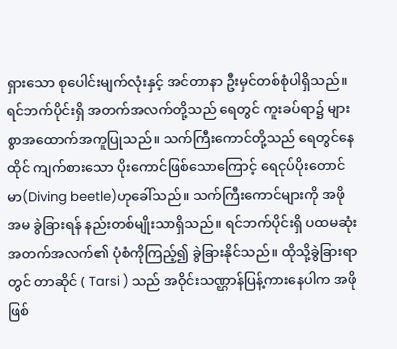ရှားသော စုပေါင်းမျက်လုံးနှင့် အင်တာနာ ဦးမှင်တစ်စုံပါရှိသည်။ ရင်ဘက်ပိုင်းရှိ အတက်အလက်တို့သည် ရေတွင် ကူးခပ်ရာ၌ များစွာအထောက်အကူပြုသည်။ သက်ကြီးကောင်တို့သည် ရေတွင်နေထိုင် ကျက်စားသော ပိုးကောင်ဖြစ်သောကြောင့် ရေငုပ်ပိုးတောင်မာ(Diving beetle)ဟုခေါ်သည်။ သက်ကြီးကောင်များကို အဖို အမ ခွဲခြားရန် နည်းတစ်မျိုးသာရှိသည်။ ရင်ဘက်ပိုင်းရှိ ပထမဆုံး အတက်အလက်၏ ပုံစံကိုကြည့်၍ ခွဲခြားနိုင်သည်။ ထိုသို့ခွဲခြားရာတွင် တာဆိုင် ( Tarsi ) သည် အဝိုင်းသဏ္ဌာန်ပြန့်ကားနေပါက အဖိုဖြစ်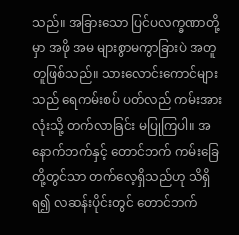သည်။ အခြားသော ပြင်ပလက္ခဏာတို့မှာ အဖို အမ များစွာမကွာခြားပဲ အတူတူဖြစ်သည်။ သားလောင်းကောင်များသည် ရေကမ်းစပ် ပတ်လည် ကမ်းအားလုံးသို့ တက်လာခြင်း မပြုကြပါ။ အနောက်ဘက်နှင့် တောင်ဘက် ကမ်းခြေတို့တွင်သာ တက်လေ့ရှိသည်ဟု သိရှိရ၍ လဆန်းပိုင်းတွင် တောင်ဘက်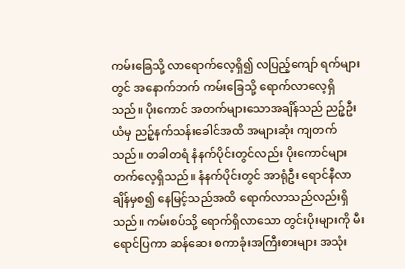ကမ်းခြေသို့ လာရောက်လေ့ရှိ၍ လပြည့်ကျော် ရက်များတွင် အနောက်ဘက် ကမ်းခြေသို့ ရောက်လာလေ့ရှိသည်။ ပိုးကောင် အတက်များသောအချိန်သည် ညဉ့်ဦးယံမှ ညဉ့်နက်သန်းခေါင်အထိ အများဆုံး ကျတက်သည်။ တခါတရံ နံနက်ပိုင်းတွင်လည်း ပိုးကောင်များ တက်လေ့ရှိသည်။ နံနက်ပိုင်းတွင် အာရုံဦး ရောင်နီလာချိန်မှစ၍ နေမြင့်သည်အထိ ရောက်လာသည်လည်းရှိသည်။ ကမ်းစပ်သို့ ရောက်ရှိလာသော တွင်းပိုးများကို မီးရောင်ပြကာ ဆန်ဆေး စကာခုံးအကြီးစားများ အသုံး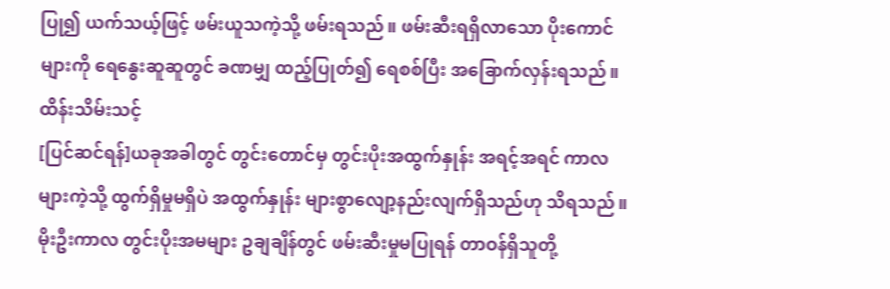ပြု၍ ယက်သယ့်ဖြင့် ဖမ်းယူသကဲ့သို့ ဖမ်းရသည်။ ဖမ်းဆီးရရှိလာသော ပိုးကောင်များကို ရေနွေးဆူဆူတွင် ခဏမျှ ထည့်ပြုတ်၍ ရေစစ်ပြီး အခြောက်လှန်းရသည်။
ထိန်းသိမ်းသင့်
[ပြင်ဆင်ရန်]ယခုအခါတွင် တွင်းတောင်မှ တွင်းပိုးအထွက်နှုန်း အရင့်အရင် ကာလများကဲ့သို့ ထွက်ရှိမှုမရှိပဲ အထွက်နှုန်း များစွာလျော့နည်းလျက်ရှိသည်ဟု သိရသည်။ မိုးဦးကာလ တွင်းပိုးအမများ ဥချချိန်တွင် ဖမ်းဆီးမှုမပြုရန် တာဝန်ရှိသူတို့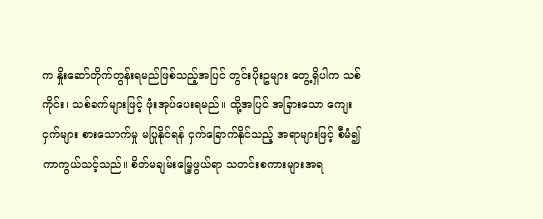က နှိုးဆော်တိုက်တွန်းရမည်ဖြစ်သည့်အပြင် တွင်းပိုးဥများ တွေ့ရှိပါက သစ်ကိုင်း၊ သစ်ခက်များဖြင့် ဖုံးအုပ်ပေးရမည်။ ထို့အပြင် အခြားသော ကျေးငှက်များ စားသောက်မှု မပြုနိုင်ရန် ငှက်ခြောက်နိုင်သည့် အရာများဖြင့် စီမံ၍ ကာကွယ်သင့်သည်။ စိတ်မချမ်းမြေ့ဖွယ်ရာ သတင်းစကားများအရ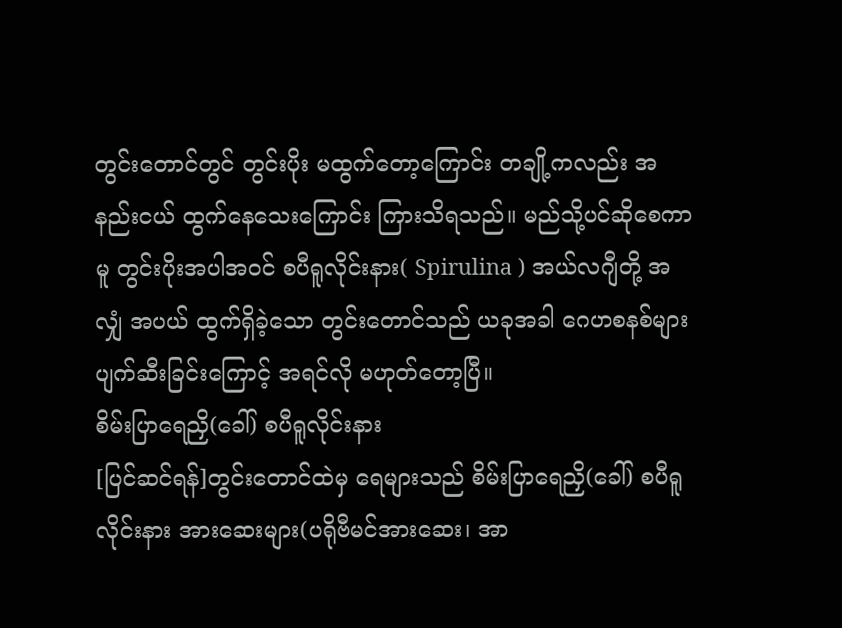တွင်းတောင်တွင် တွင်းပိုး မထွက်တော့ကြောင်း တချို့ကလည်း အနည်းငယ် ထွက်နေသေးကြောင်း ကြားသိရသည်။ မည်သို့ပင်ဆိုစေကာမူ တွင်းပိုးအပါအဝင် စပီရူလိုင်းနား( Spirulina ) အယ်လဂျီတို့ အလျှံ အပယ် ထွက်ရှိခဲ့သော တွင်းတောင်သည် ယခုအခါ ဂေဟစနစ်များ ပျက်ဆီးခြင်းကြောင့် အရင်လို မဟုတ်တော့ပြီ။
စိမ်းပြာရေညှိ(ခေါ်) စပီရူလိုင်းနား
[ပြင်ဆင်ရန်]တွင်းတောင်ထဲမှ ရေများသည် စိမ်းပြာရေညှိ(ခေါ်) စပီရူလိုင်းနား အားဆေးများ(ပရိုဗီမင်အားဆေး၊ အာ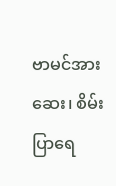ဗာမင်အားဆေး၊ စိမ်းပြာရေ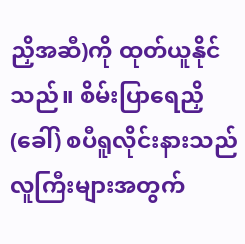ညှိအဆီ)ကို ထုတ်ယူနိုင်သည်။ စိမ်းပြာရေညှိ(ခေါ်) စပီရူလိုင်းနားသည် လူကြီးများအတွက်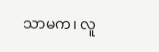သာမက၊ လူ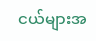ငယ်များအ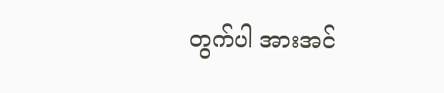တွက်ပါ အားအင်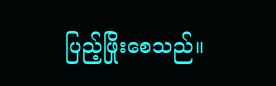ပြည့်ဖြိုးစေသည်။